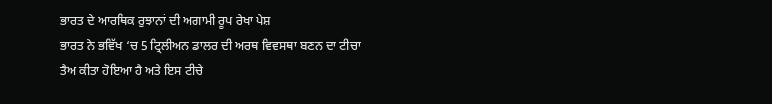ਭਾਰਤ ਦੇ ਆਰਥਿਕ ਰੁਝਾਨਾਂ ਦੀ ਅਗਾਮੀ ਰੂਪ ਰੇਖਾ ਪੇਸ਼
ਭਾਰਤ ਨੇ ਭਵਿੱਖ ‘ਚ 5 ਟ੍ਰਿਲੀਅਨ ਡਾਲਰ ਦੀ ਅਰਥ ਵਿਵਸਥਾ ਬਣਨ ਦਾ ਟੀਚਾ ਤੈਅ ਕੀਤਾ ਹੋਇਆ ਹੈ ਅਤੇ ਇਸ ਟੀਚੇ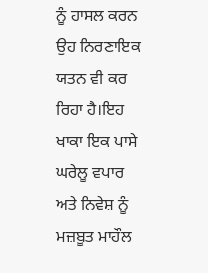ਨੂੰ ਹਾਸਲ ਕਰਨ ਉਹ ਨਿਰਣਾਇਕ ਯਤਨ ਵੀ ਕਰ ਰਿਹਾ ਹੈ।ਇਹ ਖਾਕਾ ਇਕ ਪਾਸੇ ਘਰੇਲੂ ਵਪਾਰ ਅਤੇ ਨਿਵੇਸ਼ ਨੂੰ ਮਜ਼ਬੂਤ ਮਾਹੌਲ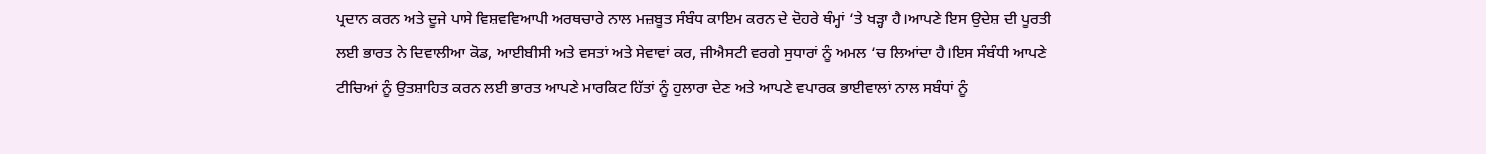ਪ੍ਰਦਾਨ ਕਰਨ ਅਤੇ ਦੂਜੇ ਪਾਸੇ ਵਿਸ਼ਵਵਿਆਪੀ ਅਰਥਚਾਰੇ ਨਾਲ ਮਜ਼ਬੂਤ ਸੰਬੰਧ ਕਾਇਮ ਕਰਨ ਦੇ ਦੋਹਰੇ ਥੰਮ੍ਹਾਂ ‘ਤੇ ਖੜ੍ਹਾ ਹੈ।ਆਪਣੇ ਇਸ ਉਦੇਸ਼ ਦੀ ਪੂਰਤੀ ਲਈ ਭਾਰਤ ਨੇ ਦਿਵਾਲੀਆ ਕੋਡ, ਆਈਬੀਸੀ ਅਤੇ ਵਸਤਾਂ ਅਤੇ ਸੇਵਾਵਾਂ ਕਰ, ਜੀਐਸਟੀ ਵਰਗੇ ਸੁਧਾਰਾਂ ਨੂੰ ਅਮਲ ‘ਚ ਲਿਆਂਦਾ ਹੈ।ਇਸ ਸੰਬੰਧੀ ਆਪਣੇ ਟੀਚਿਆਂ ਨੂੰ ਉਤਸ਼ਾਹਿਤ ਕਰਨ ਲਈ ਭਾਰਤ ਆਪਣੇ ਮਾਰਕਿਟ ਹਿੱਤਾਂ ਨੂੰ ਹੁਲਾਰਾ ਦੇਣ ਅਤੇ ਆਪਣੇ ਵਪਾਰਕ ਭਾਈਵਾਲਾਂ ਨਾਲ ਸਬੰਧਾਂ ਨੂੰ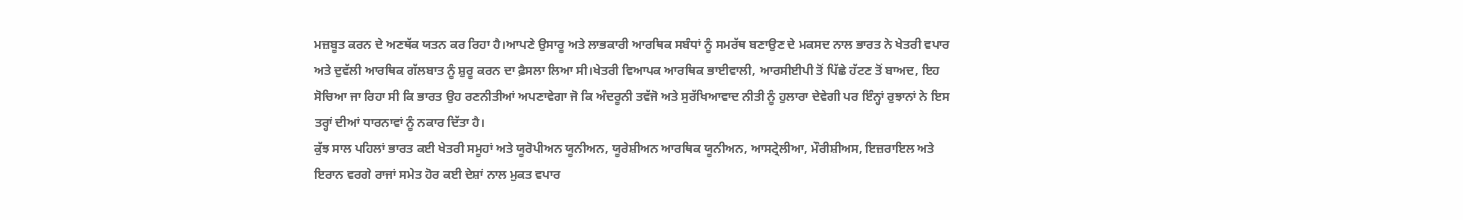ਮਜ਼ਬੂਤ ਕਰਨ ਦੇ ਅਣਥੱਕ ਯਤਨ ਕਰ ਰਿਹਾ ਹੈ।ਆਪਣੇ ਉਸਾਰੂ ਅਤੇ ਲਾਭਕਾਰੀ ਆਰਥਿਕ ਸਬੰਧਾਂ ਨੂੰ ਸਮਰੱਥ ਬਣਾਉਣ ਦੇ ਮਕਸਦ ਨਾਲ ਭਾਰਤ ਨੇ ਖੇਤਰੀ ਵਪਾਰ ਅਤੇ ਦੁਵੱਲੀ ਆਰਥਿਕ ਗੱਲਬਾਤ ਨੂੰ ਸ਼ੁਰੂ ਕਰਨ ਦਾ ਫ਼ੈਸਲਾ ਲਿਆ ਸੀ।ਖੇਤਰੀ ਵਿਆਪਕ ਆਰਥਿਕ ਭਾਈਵਾਲੀ, ਆਰਸੀਈਪੀ ਤੋਂ ਪਿੱਛੇ ਹੱਟਣ ਤੋਂ ਬਾਅਦ, ਇਹ ਸੋਚਿਆ ਜਾ ਰਿਹਾ ਸੀ ਕਿ ਭਾਰਤ ਉਹ ਰਣਨੀਤੀਆਂ ਅਪਣਾਵੇਗਾ ਜੋ ਕਿ ਅੰਦਰੂਨੀ ਤਵੱਜੋ ਅਤੇ ਸੁਰੱਖਿਆਵਾਦ ਨੀਤੀ ਨੂੰ ਹੁਲਾਰਾ ਦੇਵੇਗੀ ਪਰ ਇੰਨ੍ਹਾਂ ਰੁਝਾਨਾਂ ਨੇ ਇਸ ਤਰ੍ਹਾਂ ਦੀਆਂ ਧਾਰਨਾਵਾਂ ਨੂੰ ਨਕਾਰ ਦਿੱਤਾ ਹੈ।
ਕੁੱਝ ਸਾਲ ਪਹਿਲਾਂ ਭਾਰਤ ਕਈ ਖੇਤਰੀ ਸਮੂਹਾਂ ਅਤੇ ਯੂਰੋਪੀਅਨ ਯੂਨੀਅਨ, ਯੂਰੇਸ਼ੀਅਨ ਆਰਥਿਕ ਯੂਨੀਅਨ, ਆਸਟ੍ਰੇਲੀਆ, ਮੌਰੀਸ਼ੀਅਸ, ਇਜ਼ਰਾਇਲ ਅਤੇ ਇਰਾਨ ਵਰਗੇ ਰਾਜਾਂ ਸਮੇਤ ਹੋਰ ਕਈ ਦੇਸ਼ਾਂ ਨਾਲ ਮੁਕਤ ਵਪਾਰ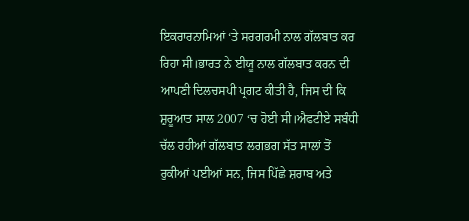ਇਕਰਾਰਨਾਮਿਆਂ ‘ਤੇ ਸਰਗਰਮੀ ਨਾਲ ਗੱਲਬਾਤ ਕਰ ਰਿਹਾ ਸੀ।ਭਾਰਤ ਨੇ ਈਯੂ ਨਾਲ ਗੱਲਬਾਤ ਕਰਨ ਦੀ ਆਪਣੀ ਦਿਲਚਸਪੀ ਪ੍ਰਗਟ ਕੀਤੀ ਹੈ, ਜਿਸ ਦੀ ਕਿ ਸ਼ੁਰੂਆਤ ਸਾਲ 2007 ‘ਚ ਹੋਈ ਸੀ।ਐਫਟੀਏ ਸਬੰਧੀ ਚੱਲ ਰਹੀਆਂ ਗੱਲਬਾਤ ਲਗਭਗ ਸੱਤ ਸਾਲਾਂ ਤੋਂ ਰੁਕੀਆਂ ਪਈਆਂ ਸਨ, ਜਿਸ ਪਿੱਛੇ ਸ਼ਰਾਬ ਅਤੇ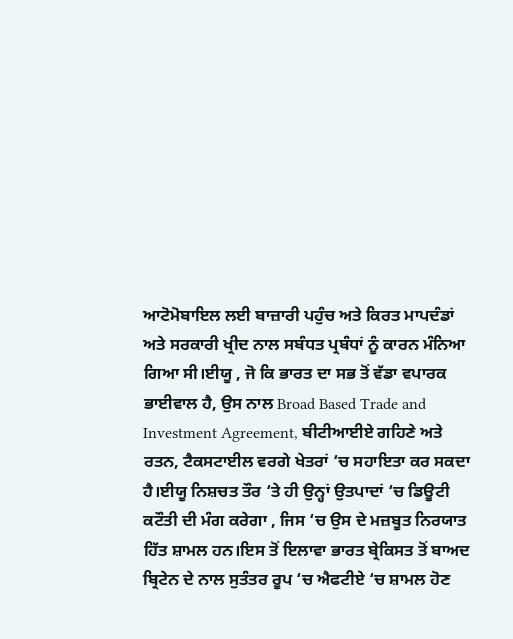ਆਟੋਮੋਬਾਇਲ ਲਈ ਬਾਜ਼ਾਰੀ ਪਹੁੰਚ ਅਤੇ ਕਿਰਤ ਮਾਪਦੰਡਾਂ ਅਤੇ ਸਰਕਾਰੀ ਖ੍ਰੀਦ ਨਾਲ ਸਬੰਧਤ ਪ੍ਰਬੰਧਾਂ ਨੂੰ ਕਾਰਨ ਮੰਨਿਆ ਗਿਆ ਸੀ।ਈਯੂ , ਜੋ ਕਿ ਭਾਰਤ ਦਾ ਸਭ ਤੋਂ ਵੱਡਾ ਵਪਾਰਕ ਭਾਈਵਾਲ ਹੈ, ਉਸ ਨਾਲ Broad Based Trade and Investment Agreement, ਬੀਟੀਆਈਏ ਗਹਿਣੇ ਅਤੇ ਰਤਨ, ਟੈਕਸਟਾਈਲ ਵਰਗੇ ਖੇਤਰਾਂ ‘ਚ ਸਹਾਇਤਾ ਕਰ ਸਕਦਾ ਹੈ।ਈਯੂ ਨਿਸ਼ਚਤ ਤੌਰ ‘ਤੇ ਹੀ ਉਨ੍ਹਾਂ ਉਤਪਾਦਾਂ ‘ਚ ਡਿਊਟੀ ਕਟੌਤੀ ਦੀ ਮੰਗ ਕਰੇਗਾ , ਜਿਸ ‘ਚ ਉਸ ਦੇ ਮਜ਼ਬੂਤ ਨਿਰਯਾਤ ਹਿੱਤ ਸ਼ਾਮਲ ਹਨ।ਇਸ ਤੋਂ ਇਲਾਵਾ ਭਾਰਤ ਬ੍ਰੇਕਿਸਤ ਤੋਂ ਬਾਅਦ ਬ੍ਰਿਟੇਨ ਦੇ ਨਾਲ ਸੁਤੰਤਰ ਰੂਪ ‘ਚ ਐਫਟੀਏ ‘ਚ ਸ਼ਾਮਲ ਹੋਣ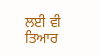ਲਈ ਵੀ ਤਿਆਰ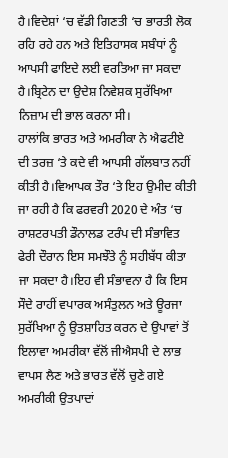ਹੈ।ਵਿਦੇਸ਼ਾਂ ‘ਚ ਵੱਡੀ ਗਿਣਤੀ ‘ਚ ਭਾਰਤੀ ਲੋਕ ਰਹਿ ਰਹੇ ਹਨ ਅਤੇ ਇਤਿਹਾਸਕ ਸਬੰਧਾਂ ਨੂੰ ਆਪਸੀ ਫਾਇਦੇ ਲਈ ਵਰਤਿਆ ਜਾ ਸਕਦਾ ਹੈ।ਬ੍ਰਿਟੇਨ ਦਾ ਉਦੇਸ਼ ਨਿਵੇਸ਼ਕ ਸੁਰੱਖਿਆ ਨਿਜ਼ਾਮ ਦੀ ਭਾਲ ਕਰਨਾ ਸੀ।
ਹਾਲਾਂਕਿ ਭਾਰਤ ਅਤੇ ਅਮਰੀਕਾ ਨੇ ਐਫਟੀਏ ਦੀ ਤਰਜ਼ ‘ਤੇ ਕਦੇ ਵੀ ਆਪਸੀ ਗੱਲਬਾਤ ਨਹੀਂ ਕੀਤੀ ਹੈ।ਵਿਆਪਕ ਤੌਰ ‘ਤੇ ਇਹ ਉਮੀਦ ਕੀਤੀ ਜਾ ਰਹੀ ਹੈ ਕਿ ਫਰਵਰੀ 2020 ਦੇ ਅੰਤ ‘ਚ ਰਾਸ਼ਟਰਪਤੀ ਡੌਨਾਲਡ ਟਰੰਪ ਦੀ ਸੰਭਾਵਿਤ ਫੇਰੀ ਦੌਰਾਨ ਇਸ ਸਮਝੌਤੇ ਨੂੰ ਸਹੀਬੱਧ ਕੀਤਾ ਜਾ ਸਕਦਾ ਹੈ।ਇਹ ਵੀ ਸੰਭਾਵਨਾ ਹੈ ਕਿ ਇਸ ਸੌਦੇ ਰਾਹੀਂ ਵਪਾਰਕ ਅਸੰਤੁਲਨ ਅਤੇ ਊਰਜਾ ਸੁਰੱਖਿਆ ਨੂੰ ਉਤਸ਼ਾਹਿਤ ਕਰਨ ਦੇ ਉਪਾਵਾਂ ਤੋਂ ਇਲਾਵਾ ਅਮਰੀਕਾ ਵੱਲੋਂ ਜੀਐਸਪੀ ਦੇ ਲਾਭ ਵਾਪਸ ਲੈਣ ਅਤੇ ਭਾਰਤ ਵੱਲੋਂ ਚੁਣੇ ਗਏ ਅਮਰੀਕੀ ਉਤਪਾਦਾਂ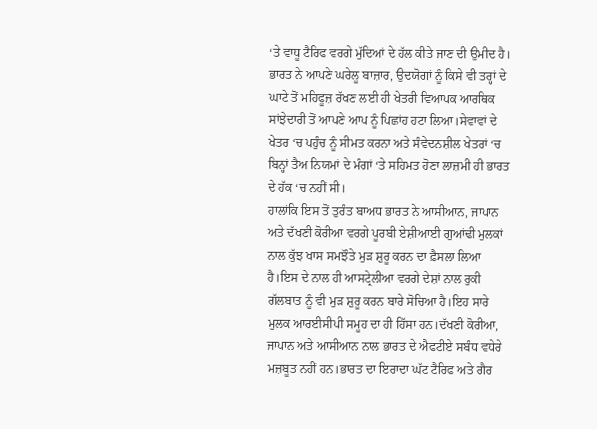‘ਤੇ ਵਾਧੂ ਟੈਰਿਫ ਵਰਗੇ ਮੁੱਦਿਆਂ ਦੇ ਹੱਲ ਕੀਤੇ ਜਾਣ ਦੀ ਉਮੀਦ ਹੈ।
ਭਾਰਤ ਨੇ ਆਪਣੇ ਘਰੇਲੂ ਬਾਜ਼ਾਰ, ਉਦਯੋਗਾਂ ਨੂੰ ਕਿਸੇ ਵੀ ਤਰ੍ਹਾਂ ਦੇ ਘਾਟੇ ਤੋਂ ਮਹਿਫੂਜ਼ ਰੱਖਣ ਲਈ ਹੀ ਖੇਤਰੀ ਵਿਆਪਕ ਆਰਥਿਕ ਸਾਂਝੇਦਾਰੀ ਤੋਂ ਆਪਣੇ ਆਪ ਨੂੰ ਪਿਛਾਂਹ ਹਟਾ ਲਿਆ।ਸੇਵਾਵਾਂ ਦੇ ਖੇਤਰ ‘ਚ ਪਹੁੰਚ ਨੂੰ ਸੀਮਤ ਕਰਨਾ ਅਤੇ ਸੰਵੇਦਨਸ਼ੀਲ ਖੇਤਰਾਂ ‘ਚ ਬਿਨ੍ਹਾਂ ਤੈਅ ਨਿਯਮਾਂ ਦੇ ਮੰਗਾਂ ‘ਤੇ ਸਹਿਮਤ ਹੋਣਾ ਲਾਜ਼ਮੀ ਹੀ ਭਾਰਤ ਦੇ ਹੱਕ ‘ਚ ਨਹੀਂ ਸੀ।
ਹਾਲਾਂਕਿ ਇਸ ਤੋਂ ਤੁਰੰਤ ਬਾਅਧ ਭਾਰਤ ਨੇ ਆਸੀਆਨ, ਜਾਪਾਨ ਅਤੇ ਦੱਖਣੀ ਕੋਰੀਆ ਵਰਗੇ ਪੂਰਬੀ ਏਸ਼ੀਆਈ ਗੁਆਂਢੀ ਮੁਲਕਾਂ ਨਾਲ ਕੁੱਝ ਖਾਸ ਸਮਝੌਤੇ ਮੁੜ ਸ਼ੁਰੂ ਕਰਨ ਦਾ ਫ਼ੈਸਲਾ ਲਿਆ ਹੈ।ਇਸ ਦੇ ਨਾਲ ਹੀ ਆਸਟ੍ਰੇਲੀਆ ਵਰਗੇ ਦੇਸ਼ਾਂ ਨਾਲ ਰੁਕੀ ਗੱਲਬਾਤ ਨੂੰ ਵੀ ਮੁੜ ਸ਼ੁਰੂ ਕਰਨ ਬਾਰੇ ਸੋਚਿਆ ਹੈ।ਇਹ ਸਾਰੇ ਮੁਲਕ ਆਰਈਸੀਪੀ ਸਮੂਹ ਦਾ ਹੀ ਹਿੱਸਾ ਹਨ।ਦੱਖਣੀ ਕੋਰੀਆ, ਜਾਪਾਨ ਅਤੇ ਆਸੀਆਨ ਨਾਲ ਭਾਰਤ ਦੇ ਐਫਟੀਏ ਸਬੰਧ ਵਧੇਰੇ ਮਜ਼ਬੂਤ ਨਹੀਂ ਹਨ।ਭਾਰਤ ਦਾ ਇਰਾਦਾ ਘੱਟ ਟੈਰਿਫ ਅਤੇ ਗੈਰ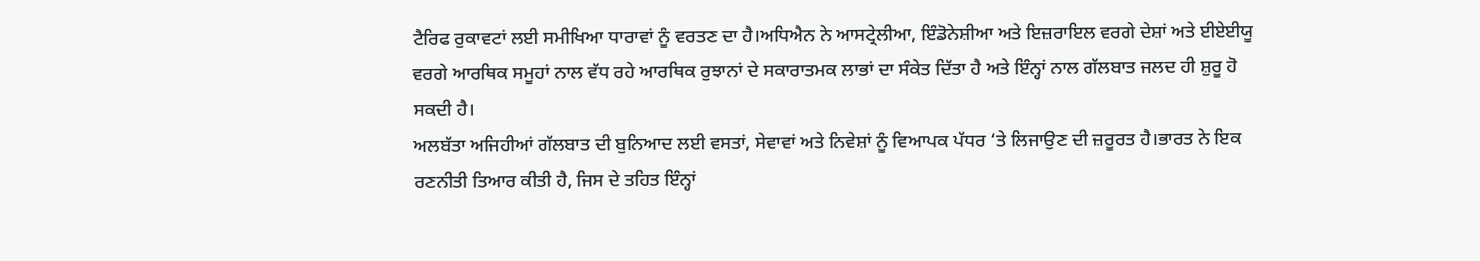ਟੈਰਿਫ ਰੁਕਾਵਟਾਂ ਲਈ ਸਮੀਖਿਆ ਧਾਰਾਵਾਂ ਨੂੰ ਵਰਤਣ ਦਾ ਹੈ।ਅਧਿਐਨ ਨੇ ਆਸਟ੍ਰੇਲੀਆ, ਇੰਡੋਨੇਸ਼ੀਆ ਅਤੇ ਇਜ਼ਰਾਇਲ ਵਰਗੇ ਦੇਸ਼ਾਂ ਅਤੇ ਈਏਈਯੂ ਵਰਗੇ ਆਰਥਿਕ ਸਮੂਹਾਂ ਨਾਲ ਵੱਧ ਰਹੇ ਆਰਥਿਕ ਰੁਝਾਨਾਂ ਦੇ ਸਕਾਰਾਤਮਕ ਲਾਭਾਂ ਦਾ ਸੰਕੇਤ ਦਿੱਤਾ ਹੈ ਅਤੇ ਇੰਨ੍ਹਾਂ ਨਾਲ ਗੱਲਬਾਤ ਜਲਦ ਹੀ ਸ਼ੁਰੂ ਹੋ ਸਕਦੀ ਹੈ।
ਅਲਬੱਤਾ ਅਜਿਹੀਆਂ ਗੱਲਬਾਤ ਦੀ ਬੁਨਿਆਦ ਲਈ ਵਸਤਾਂ, ਸੇਵਾਵਾਂ ਅਤੇ ਨਿਵੇਸ਼ਾਂ ਨੂੰ ਵਿਆਪਕ ਪੱਧਰ ‘ਤੇ ਲਿਜਾਉਣ ਦੀ ਜ਼ਰੂਰਤ ਹੈ।ਭਾਰਤ ਨੇ ਇਕ ਰਣਨੀਤੀ ਤਿਆਰ ਕੀਤੀ ਹੈ, ਜਿਸ ਦੇ ਤਹਿਤ ਇੰਨ੍ਹਾਂ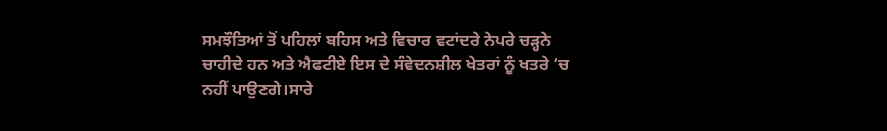ਸਮਝੌਤਿਆਂ ਤੋਂ ਪਹਿਲਾਂ ਬਹਿਸ ਅਤੇ ਵਿਚਾਰ ਵਟਾਂਦਰੇ ਨੇਪਰੇ ਚੜ੍ਹਨੇ ਚਾਹੀਦੇ ਹਨ ਅਤੇ ਐਫਟੀਏ ਇਸ ਦੇ ਸੰਵੇਦਨਸ਼ੀਲ ਖੇਤਰਾਂ ਨੂੰ ਖਤਰੇ ‘ਚ ਨਹੀਂ ਪਾਉਣਗੇ।ਸਾਰੇ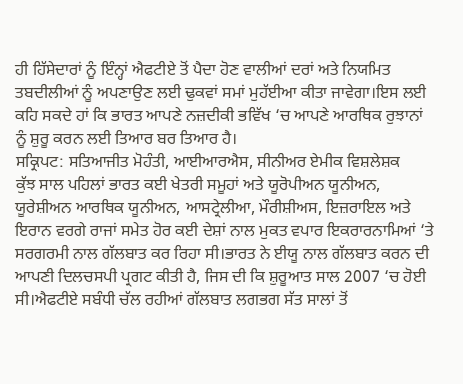ਹੀ ਹਿੱਸੇਦਾਰਾਂ ਨੂੰ ਇੰਨ੍ਹਾਂ ਐਫਟੀਏ ਤੋਂ ਪੈਦਾ ਹੋਣ ਵਾਲੀਆਂ ਦਰਾਂ ਅਤੇ ਨਿਯਮਿਤ ਤਬਦੀਲੀਆਂ ਨੂੰ ਅਪਣਾਉਣ ਲਈ ਢੁਕਵਾਂ ਸਮਾਂ ਮੁਹੱਈਆ ਕੀਤਾ ਜਾਵੇਗਾ।ਇਸ ਲਈ ਕਹਿ ਸਕਦੇ ਹਾਂ ਕਿ ਭਾਰਤ ਆਪਣੇ ਨਜ਼ਦੀਕੀ ਭਵਿੱਖ ‘ਚ ਆਪਣੇ ਆਰਥਿਕ ਰੁਝਾਨਾਂ ਨੂੰ ਸ਼ੁਰੂ ਕਰਨ ਲਈ ਤਿਆਰ ਬਰ ਤਿਆਰ ਹੈ।
ਸਕ੍ਰਿਪਟ: ਸਤਿਆਜੀਤ ਮੋਹੰਤੀ, ਆਈਆਰਐਸ, ਸੀਨੀਅਰ ਏਮੀਕ ਵਿਸ਼ਲੇਸ਼ਕ
ਕੁੱਝ ਸਾਲ ਪਹਿਲਾਂ ਭਾਰਤ ਕਈ ਖੇਤਰੀ ਸਮੂਹਾਂ ਅਤੇ ਯੂਰੋਪੀਅਨ ਯੂਨੀਅਨ, ਯੂਰੇਸ਼ੀਅਨ ਆਰਥਿਕ ਯੂਨੀਅਨ, ਆਸਟ੍ਰੇਲੀਆ, ਮੌਰੀਸ਼ੀਅਸ, ਇਜ਼ਰਾਇਲ ਅਤੇ ਇਰਾਨ ਵਰਗੇ ਰਾਜਾਂ ਸਮੇਤ ਹੋਰ ਕਈ ਦੇਸ਼ਾਂ ਨਾਲ ਮੁਕਤ ਵਪਾਰ ਇਕਰਾਰਨਾਮਿਆਂ ‘ਤੇ ਸਰਗਰਮੀ ਨਾਲ ਗੱਲਬਾਤ ਕਰ ਰਿਹਾ ਸੀ।ਭਾਰਤ ਨੇ ਈਯੂ ਨਾਲ ਗੱਲਬਾਤ ਕਰਨ ਦੀ ਆਪਣੀ ਦਿਲਚਸਪੀ ਪ੍ਰਗਟ ਕੀਤੀ ਹੈ, ਜਿਸ ਦੀ ਕਿ ਸ਼ੁਰੂਆਤ ਸਾਲ 2007 ‘ਚ ਹੋਈ ਸੀ।ਐਫਟੀਏ ਸਬੰਧੀ ਚੱਲ ਰਹੀਆਂ ਗੱਲਬਾਤ ਲਗਭਗ ਸੱਤ ਸਾਲਾਂ ਤੋਂ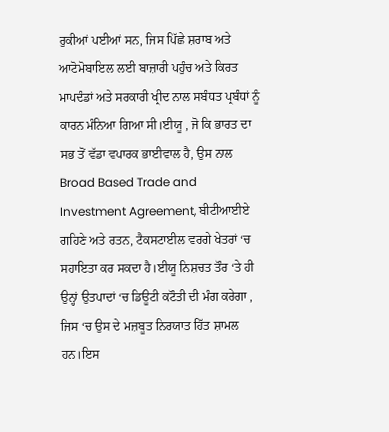ਰੁਕੀਆਂ ਪਈਆਂ ਸਨ, ਜਿਸ ਪਿੱਛੇ ਸ਼ਰਾਬ ਅਤੇ ਆਟੋਮੋਬਾਇਲ ਲਈ ਬਾਜ਼ਾਰੀ ਪਹੁੰਚ ਅਤੇ ਕਿਰਤ ਮਾਪਦੰਡਾਂ ਅਤੇ ਸਰਕਾਰੀ ਖ੍ਰੀਦ ਨਾਲ ਸਬੰਧਤ ਪ੍ਰਬੰਧਾਂ ਨੂੰ ਕਾਰਨ ਮੰਨਿਆ ਗਿਆ ਸੀ।ਈਯੂ , ਜੋ ਕਿ ਭਾਰਤ ਦਾ ਸਭ ਤੋਂ ਵੱਡਾ ਵਪਾਰਕ ਭਾਈਵਾਲ ਹੈ, ਉਸ ਨਾਲ Broad Based Trade and Investment Agreement, ਬੀਟੀਆਈਏ ਗਹਿਣੇ ਅਤੇ ਰਤਨ, ਟੈਕਸਟਾਈਲ ਵਰਗੇ ਖੇਤਰਾਂ ‘ਚ ਸਹਾਇਤਾ ਕਰ ਸਕਦਾ ਹੈ।ਈਯੂ ਨਿਸ਼ਚਤ ਤੌਰ ‘ਤੇ ਹੀ ਉਨ੍ਹਾਂ ਉਤਪਾਦਾਂ ‘ਚ ਡਿਊਟੀ ਕਟੌਤੀ ਦੀ ਮੰਗ ਕਰੇਗਾ , ਜਿਸ ‘ਚ ਉਸ ਦੇ ਮਜ਼ਬੂਤ ਨਿਰਯਾਤ ਹਿੱਤ ਸ਼ਾਮਲ ਹਨ।ਇਸ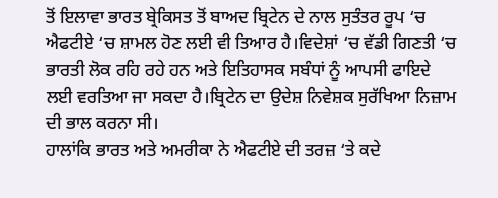ਤੋਂ ਇਲਾਵਾ ਭਾਰਤ ਬ੍ਰੇਕਿਸਤ ਤੋਂ ਬਾਅਦ ਬ੍ਰਿਟੇਨ ਦੇ ਨਾਲ ਸੁਤੰਤਰ ਰੂਪ ‘ਚ ਐਫਟੀਏ ‘ਚ ਸ਼ਾਮਲ ਹੋਣ ਲਈ ਵੀ ਤਿਆਰ ਹੈ।ਵਿਦੇਸ਼ਾਂ ‘ਚ ਵੱਡੀ ਗਿਣਤੀ ‘ਚ ਭਾਰਤੀ ਲੋਕ ਰਹਿ ਰਹੇ ਹਨ ਅਤੇ ਇਤਿਹਾਸਕ ਸਬੰਧਾਂ ਨੂੰ ਆਪਸੀ ਫਾਇਦੇ ਲਈ ਵਰਤਿਆ ਜਾ ਸਕਦਾ ਹੈ।ਬ੍ਰਿਟੇਨ ਦਾ ਉਦੇਸ਼ ਨਿਵੇਸ਼ਕ ਸੁਰੱਖਿਆ ਨਿਜ਼ਾਮ ਦੀ ਭਾਲ ਕਰਨਾ ਸੀ।
ਹਾਲਾਂਕਿ ਭਾਰਤ ਅਤੇ ਅਮਰੀਕਾ ਨੇ ਐਫਟੀਏ ਦੀ ਤਰਜ਼ ‘ਤੇ ਕਦੇ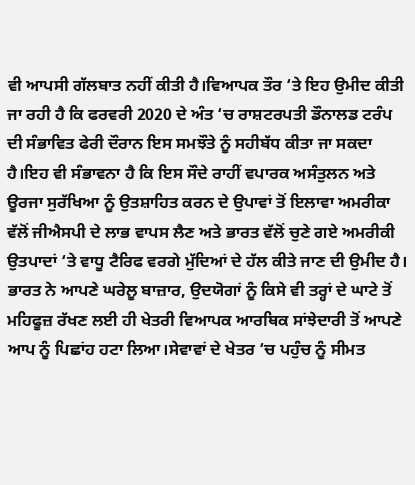ਵੀ ਆਪਸੀ ਗੱਲਬਾਤ ਨਹੀਂ ਕੀਤੀ ਹੈ।ਵਿਆਪਕ ਤੌਰ ‘ਤੇ ਇਹ ਉਮੀਦ ਕੀਤੀ ਜਾ ਰਹੀ ਹੈ ਕਿ ਫਰਵਰੀ 2020 ਦੇ ਅੰਤ ‘ਚ ਰਾਸ਼ਟਰਪਤੀ ਡੌਨਾਲਡ ਟਰੰਪ ਦੀ ਸੰਭਾਵਿਤ ਫੇਰੀ ਦੌਰਾਨ ਇਸ ਸਮਝੌਤੇ ਨੂੰ ਸਹੀਬੱਧ ਕੀਤਾ ਜਾ ਸਕਦਾ ਹੈ।ਇਹ ਵੀ ਸੰਭਾਵਨਾ ਹੈ ਕਿ ਇਸ ਸੌਦੇ ਰਾਹੀਂ ਵਪਾਰਕ ਅਸੰਤੁਲਨ ਅਤੇ ਊਰਜਾ ਸੁਰੱਖਿਆ ਨੂੰ ਉਤਸ਼ਾਹਿਤ ਕਰਨ ਦੇ ਉਪਾਵਾਂ ਤੋਂ ਇਲਾਵਾ ਅਮਰੀਕਾ ਵੱਲੋਂ ਜੀਐਸਪੀ ਦੇ ਲਾਭ ਵਾਪਸ ਲੈਣ ਅਤੇ ਭਾਰਤ ਵੱਲੋਂ ਚੁਣੇ ਗਏ ਅਮਰੀਕੀ ਉਤਪਾਦਾਂ ‘ਤੇ ਵਾਧੂ ਟੈਰਿਫ ਵਰਗੇ ਮੁੱਦਿਆਂ ਦੇ ਹੱਲ ਕੀਤੇ ਜਾਣ ਦੀ ਉਮੀਦ ਹੈ।
ਭਾਰਤ ਨੇ ਆਪਣੇ ਘਰੇਲੂ ਬਾਜ਼ਾਰ, ਉਦਯੋਗਾਂ ਨੂੰ ਕਿਸੇ ਵੀ ਤਰ੍ਹਾਂ ਦੇ ਘਾਟੇ ਤੋਂ ਮਹਿਫੂਜ਼ ਰੱਖਣ ਲਈ ਹੀ ਖੇਤਰੀ ਵਿਆਪਕ ਆਰਥਿਕ ਸਾਂਝੇਦਾਰੀ ਤੋਂ ਆਪਣੇ ਆਪ ਨੂੰ ਪਿਛਾਂਹ ਹਟਾ ਲਿਆ।ਸੇਵਾਵਾਂ ਦੇ ਖੇਤਰ ‘ਚ ਪਹੁੰਚ ਨੂੰ ਸੀਮਤ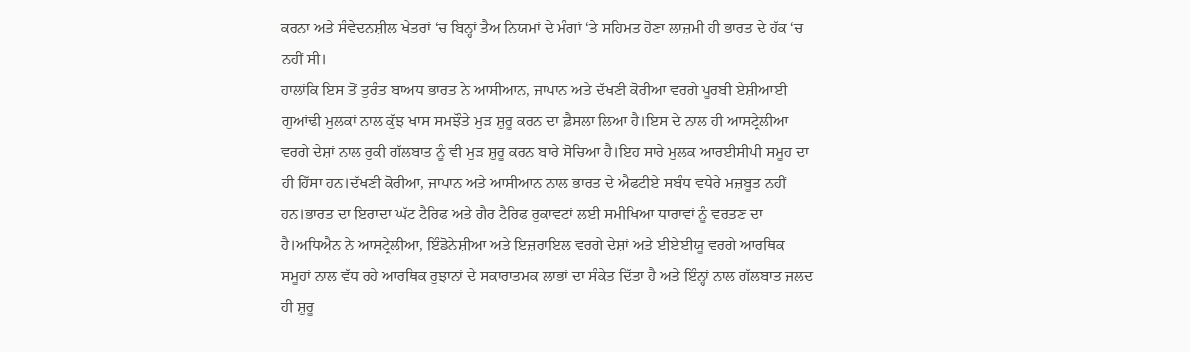ਕਰਨਾ ਅਤੇ ਸੰਵੇਦਨਸ਼ੀਲ ਖੇਤਰਾਂ ‘ਚ ਬਿਨ੍ਹਾਂ ਤੈਅ ਨਿਯਮਾਂ ਦੇ ਮੰਗਾਂ ‘ਤੇ ਸਹਿਮਤ ਹੋਣਾ ਲਾਜ਼ਮੀ ਹੀ ਭਾਰਤ ਦੇ ਹੱਕ ‘ਚ ਨਹੀਂ ਸੀ।
ਹਾਲਾਂਕਿ ਇਸ ਤੋਂ ਤੁਰੰਤ ਬਾਅਧ ਭਾਰਤ ਨੇ ਆਸੀਆਨ, ਜਾਪਾਨ ਅਤੇ ਦੱਖਣੀ ਕੋਰੀਆ ਵਰਗੇ ਪੂਰਬੀ ਏਸ਼ੀਆਈ ਗੁਆਂਢੀ ਮੁਲਕਾਂ ਨਾਲ ਕੁੱਝ ਖਾਸ ਸਮਝੌਤੇ ਮੁੜ ਸ਼ੁਰੂ ਕਰਨ ਦਾ ਫ਼ੈਸਲਾ ਲਿਆ ਹੈ।ਇਸ ਦੇ ਨਾਲ ਹੀ ਆਸਟ੍ਰੇਲੀਆ ਵਰਗੇ ਦੇਸ਼ਾਂ ਨਾਲ ਰੁਕੀ ਗੱਲਬਾਤ ਨੂੰ ਵੀ ਮੁੜ ਸ਼ੁਰੂ ਕਰਨ ਬਾਰੇ ਸੋਚਿਆ ਹੈ।ਇਹ ਸਾਰੇ ਮੁਲਕ ਆਰਈਸੀਪੀ ਸਮੂਹ ਦਾ ਹੀ ਹਿੱਸਾ ਹਨ।ਦੱਖਣੀ ਕੋਰੀਆ, ਜਾਪਾਨ ਅਤੇ ਆਸੀਆਨ ਨਾਲ ਭਾਰਤ ਦੇ ਐਫਟੀਏ ਸਬੰਧ ਵਧੇਰੇ ਮਜ਼ਬੂਤ ਨਹੀਂ ਹਨ।ਭਾਰਤ ਦਾ ਇਰਾਦਾ ਘੱਟ ਟੈਰਿਫ ਅਤੇ ਗੈਰ ਟੈਰਿਫ ਰੁਕਾਵਟਾਂ ਲਈ ਸਮੀਖਿਆ ਧਾਰਾਵਾਂ ਨੂੰ ਵਰਤਣ ਦਾ ਹੈ।ਅਧਿਐਨ ਨੇ ਆਸਟ੍ਰੇਲੀਆ, ਇੰਡੋਨੇਸ਼ੀਆ ਅਤੇ ਇਜ਼ਰਾਇਲ ਵਰਗੇ ਦੇਸ਼ਾਂ ਅਤੇ ਈਏਈਯੂ ਵਰਗੇ ਆਰਥਿਕ ਸਮੂਹਾਂ ਨਾਲ ਵੱਧ ਰਹੇ ਆਰਥਿਕ ਰੁਝਾਨਾਂ ਦੇ ਸਕਾਰਾਤਮਕ ਲਾਭਾਂ ਦਾ ਸੰਕੇਤ ਦਿੱਤਾ ਹੈ ਅਤੇ ਇੰਨ੍ਹਾਂ ਨਾਲ ਗੱਲਬਾਤ ਜਲਦ ਹੀ ਸ਼ੁਰੂ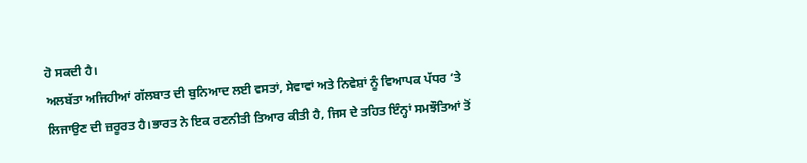ਹੋ ਸਕਦੀ ਹੈ।
ਅਲਬੱਤਾ ਅਜਿਹੀਆਂ ਗੱਲਬਾਤ ਦੀ ਬੁਨਿਆਦ ਲਈ ਵਸਤਾਂ, ਸੇਵਾਵਾਂ ਅਤੇ ਨਿਵੇਸ਼ਾਂ ਨੂੰ ਵਿਆਪਕ ਪੱਧਰ ‘ਤੇ ਲਿਜਾਉਣ ਦੀ ਜ਼ਰੂਰਤ ਹੈ।ਭਾਰਤ ਨੇ ਇਕ ਰਣਨੀਤੀ ਤਿਆਰ ਕੀਤੀ ਹੈ, ਜਿਸ ਦੇ ਤਹਿਤ ਇੰਨ੍ਹਾਂ ਸਮਝੌਤਿਆਂ ਤੋਂ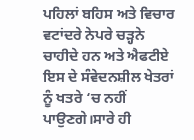ਪਹਿਲਾਂ ਬਹਿਸ ਅਤੇ ਵਿਚਾਰ ਵਟਾਂਦਰੇ ਨੇਪਰੇ ਚੜ੍ਹਨੇ ਚਾਹੀਦੇ ਹਨ ਅਤੇ ਐਫਟੀਏ ਇਸ ਦੇ ਸੰਵੇਦਨਸ਼ੀਲ ਖੇਤਰਾਂ ਨੂੰ ਖਤਰੇ ‘ਚ ਨਹੀਂ ਪਾਉਣਗੇ।ਸਾਰੇ ਹੀ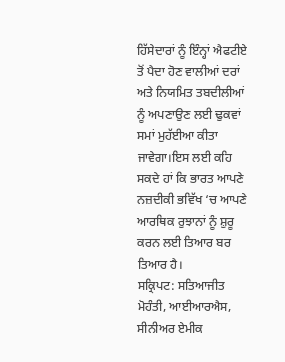ਹਿੱਸੇਦਾਰਾਂ ਨੂੰ ਇੰਨ੍ਹਾਂ ਐਫਟੀਏ ਤੋਂ ਪੈਦਾ ਹੋਣ ਵਾਲੀਆਂ ਦਰਾਂ ਅਤੇ ਨਿਯਮਿਤ ਤਬਦੀਲੀਆਂ ਨੂੰ ਅਪਣਾਉਣ ਲਈ ਢੁਕਵਾਂ ਸਮਾਂ ਮੁਹੱਈਆ ਕੀਤਾ ਜਾਵੇਗਾ।ਇਸ ਲਈ ਕਹਿ ਸਕਦੇ ਹਾਂ ਕਿ ਭਾਰਤ ਆਪਣੇ ਨਜ਼ਦੀਕੀ ਭਵਿੱਖ ‘ਚ ਆਪਣੇ ਆਰਥਿਕ ਰੁਝਾਨਾਂ ਨੂੰ ਸ਼ੁਰੂ ਕਰਨ ਲਈ ਤਿਆਰ ਬਰ ਤਿਆਰ ਹੈ।
ਸਕ੍ਰਿਪਟ: ਸਤਿਆਜੀਤ ਮੋਹੰਤੀ, ਆਈਆਰਐਸ, ਸੀਨੀਅਰ ਏਮੀਕ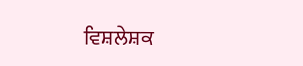ਵਿਸ਼ਲੇਸ਼ਕ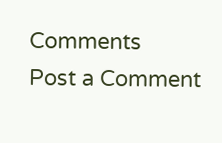Comments
Post a Comment